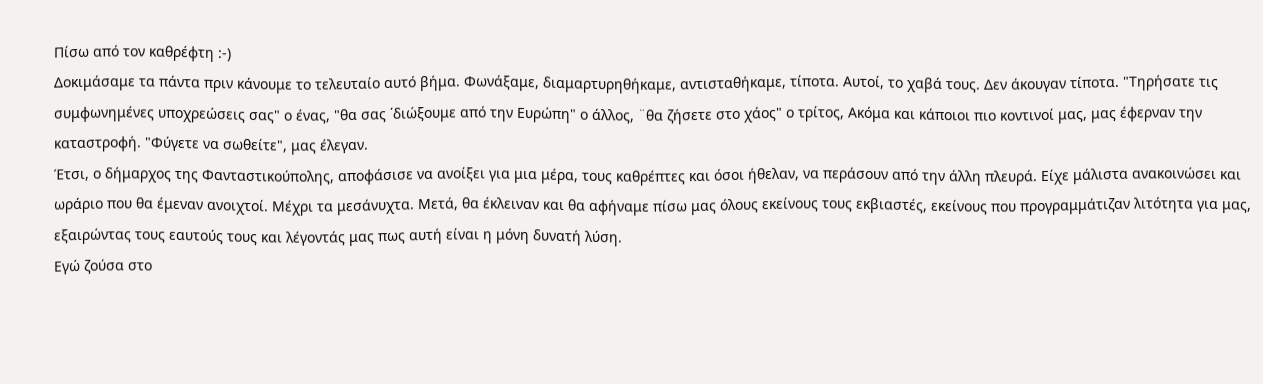Πίσω από τον καθρέφτη :-)
Δοκιμάσαμε τα πάντα πριν κάνουμε το τελευταίο αυτό βήμα. Φωνάξαμε, διαμαρτυρηθήκαμε, αντισταθήκαμε, τίποτα. Αυτοί, το χαβά τους. Δεν άκουγαν τίποτα. "Τηρήσατε τις συμφωνημένες υποχρεώσεις σας" ο ένας, "θα σας ΄διώξουμε από την Ευρώπη" ο άλλος, ¨θα ζήσετε στο χάος" ο τρίτος, Ακόμα και κάποιοι πιο κοντινοί μας, μας έφερναν την καταστροφή. "Φύγετε να σωθείτε", μας έλεγαν.
Έτσι, ο δήμαρχος της Φανταστικούπολης, αποφάσισε να ανοίξει για μια μέρα, τους καθρέπτες και όσοι ήθελαν, να περάσουν από την άλλη πλευρά. Είχε μάλιστα ανακοινώσει και ωράριο που θα έμεναν ανοιχτοί. Μέχρι τα μεσάνυχτα. Μετά, θα έκλειναν και θα αφήναμε πίσω μας όλους εκείνους τους εκβιαστές, εκείνους που προγραμμάτιζαν λιτότητα για μας, εξαιρώντας τους εαυτούς τους και λέγοντάς μας πως αυτή είναι η μόνη δυνατή λύση.
Εγώ ζούσα στο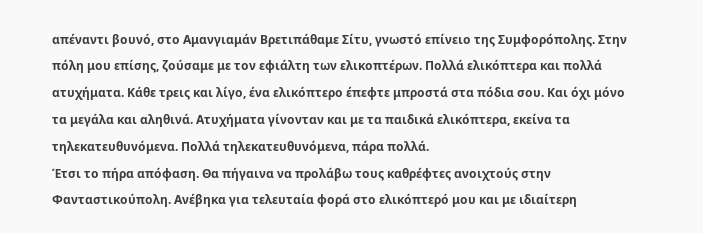απέναντι βουνό, στο Αμανγιαμάν Βρετιπάθαμε Σίτυ, γνωστό επίνειο της Συμφορόπολης. Στην πόλη μου επίσης, ζούσαμε με τον εφιάλτη των ελικοπτέρων. Πολλά ελικόπτερα και πολλά ατυχήματα. Κάθε τρεις και λίγο, ένα ελικόπτερο έπεφτε μπροστά στα πόδια σου. Και όχι μόνο τα μεγάλα και αληθινά. Ατυχήματα γίνονταν και με τα παιδικά ελικόπτερα, εκείνα τα τηλεκατευθυνόμενα. Πολλά τηλεκατευθυνόμενα, πάρα πολλά.
Έτσι το πήρα απόφαση. Θα πήγαινα να προλάβω τους καθρέφτες ανοιχτούς στην Φανταστικούπολη. Ανέβηκα για τελευταία φορά στο ελικόπτερό μου και με ιδιαίτερη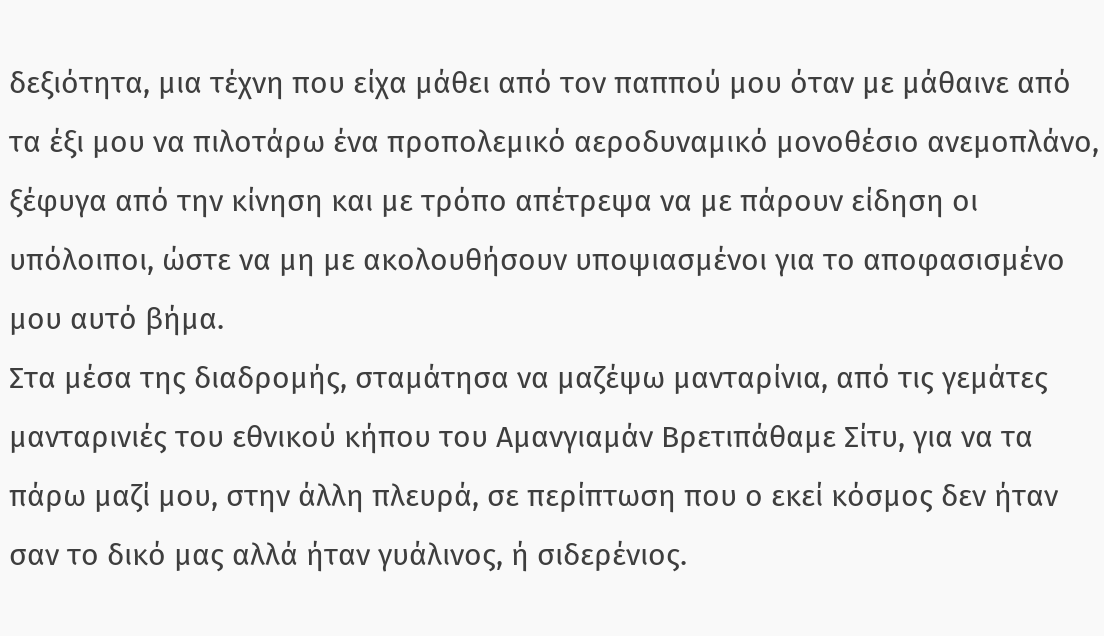δεξιότητα, μια τέχνη που είχα μάθει από τον παππού μου όταν με μάθαινε από τα έξι μου να πιλοτάρω ένα προπολεμικό αεροδυναμικό μονοθέσιο ανεμοπλάνο, ξέφυγα από την κίνηση και με τρόπο απέτρεψα να με πάρουν είδηση οι υπόλοιποι, ώστε να μη με ακολουθήσουν υποψιασμένοι για το αποφασισμένο μου αυτό βήμα.
Στα μέσα της διαδρομής, σταμάτησα να μαζέψω μανταρίνια, από τις γεμάτες μανταρινιές του εθνικού κήπου του Αμανγιαμάν Βρετιπάθαμε Σίτυ, για να τα πάρω μαζί μου, στην άλλη πλευρά, σε περίπτωση που ο εκεί κόσμος δεν ήταν σαν το δικό μας αλλά ήταν γυάλινος, ή σιδερένιος.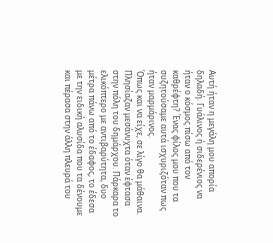Αυτή ήταν η μεγάλη μου απορία δηλαδή. Γυάλινος ή σιδερένιος να ήταν ο κόσμος πίσω από τον καθρέφτη? Ένας φίλος μου που τα συζητούσαμε αυτά ισχυριζόταν πως ήταν μαρμάρινος.
Όπως και να είχε, σε λίγο θα μάθαινα. Πλησίαζαν μεσάνυχτα όταν έφτασα στην πόλη του δημάρχου. Πάρκαρα το ελικόπτερο με αντιβαρύτητα, δυο μέτρα πάνω από το έδαφος, το έδεσα με την ειδική αλυσίδα που τα δένουμε και πέρασα στην άλλη πλευρά του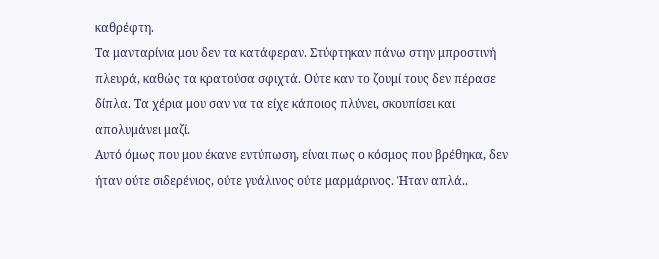καθρέφτη.
Τα μανταρίνια μου δεν τα κατάφεραν. Στύφτηκαν πάνω στην μπροστινή πλευρά, καθώς τα κρατούσα σφιχτά. Ούτε καν το ζουμί τους δεν πέρασε δίπλα. Τα χέρια μου σαν να τα είχε κάποιος πλύνει, σκουπίσει και απολυμάνει μαζί.
Αυτό όμως που μου έκανε εντύπωση, είναι πως ο κόσμος που βρέθηκα, δεν ήταν ούτε σιδερένιος, ούτε γυάλινος ούτε μαρμάρινος. Ήταν απλά..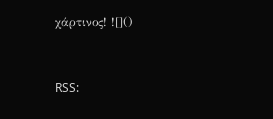χάρτινος! ![]()


RSS: